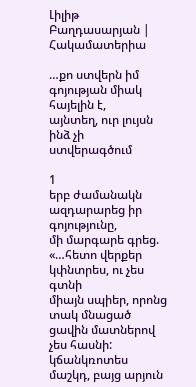Լիլիթ Բաղդասարյան | Հակամատերիա

…քո ստվերն իմ գոյության միակ հայելին է,
այնտեղ, ուր լույսն ինձ չի ստվերագծում

1
երբ ժամանակն ազդարարեց իր գոյությունը,
մի մարգարե գրեց.
«…հետո վերքեր կփնտրես, ու չես գտնի
միայն սպիեր, որոնց տակ մնացած ցավին մատներով չես հասնի:
կճանկռոտես մաշկդ, բայց արյուն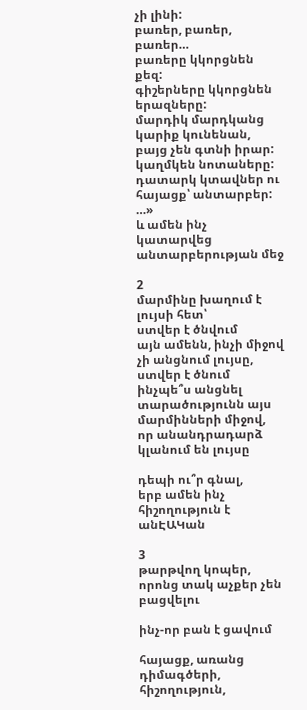չի լինի:
բառեր, բառեր, բառեր…
բառերը կկորցնեն քեզ:
գիշերները կկորցնեն երազները:
մարդիկ մարդկանց կարիք կունենան, բայց չեն գտնի իրար:
կաղմկեն նոտաները:
դատարկ կտավներ ու հայացք՝ անտարբեր:
…»
և ամեն ինչ կատարվեց անտարբերության մեջ

2
մարմինը խաղում է լույսի հետ՝
ստվեր է ծնվում
այն ամենն, ինչի միջով չի անցնում լույսը,
ստվեր է ծնում
ինչպե՞ս անցնել տարածությունն այս
մարմինների միջով,
որ անանդրադարձ կլանում են լույսը

դեպի ու՞ր գնալ,
երբ ամեն ինչ հիշողություն է
անԷԱԿան

3
թարթվող կոպեր, որոնց տակ աչքեր չեն բացվելու

ինչ-որ բան է ցավում

հայացք, առանց դիմագծերի,
հիշողություն,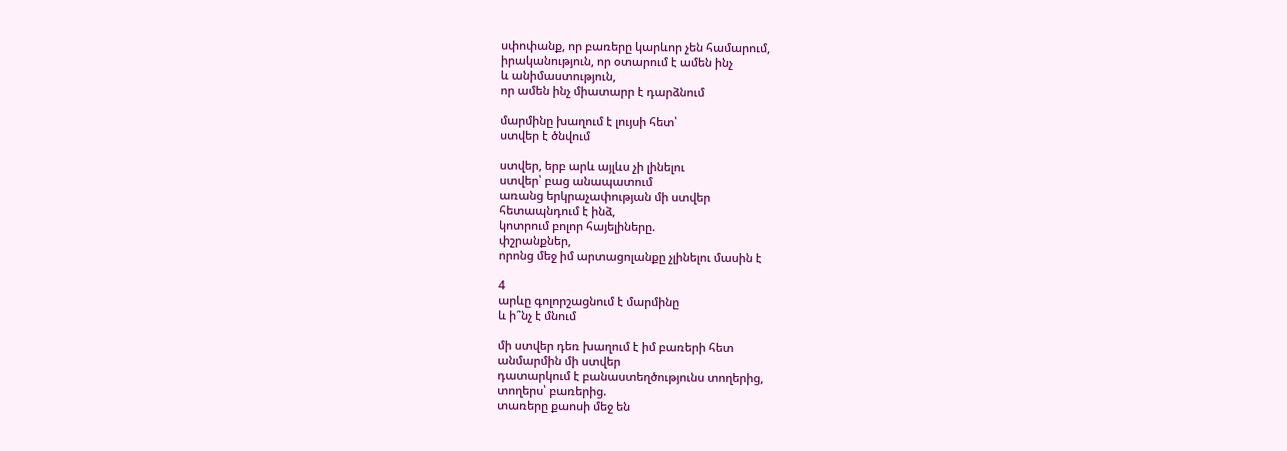սփոփանք, որ բառերը կարևոր չեն համարում,
իրականություն, որ օտարում է ամեն ինչ
և անիմաստություն,
որ ամեն ինչ միատարր է դարձնում

մարմինը խաղում է լույսի հետ՝
ստվեր է ծնվում

ստվեր, երբ արև այլևս չի լինելու
ստվեր՝ բաց անապատում
առանց երկրաչափության մի ստվեր
հետապնդում է ինձ,
կոտրում բոլոր հայելիները.
փշրանքներ,
որոնց մեջ իմ արտացոլանքը չլինելու մասին է

4
արևը գոլորշացնում է մարմինը
և ի՞նչ է մնում

մի ստվեր դեռ խաղում է իմ բառերի հետ
անմարմին մի ստվեր
դատարկում է բանաստեղծությունս տողերից,
տողերս՝ բառերից.
տառերը քաոսի մեջ են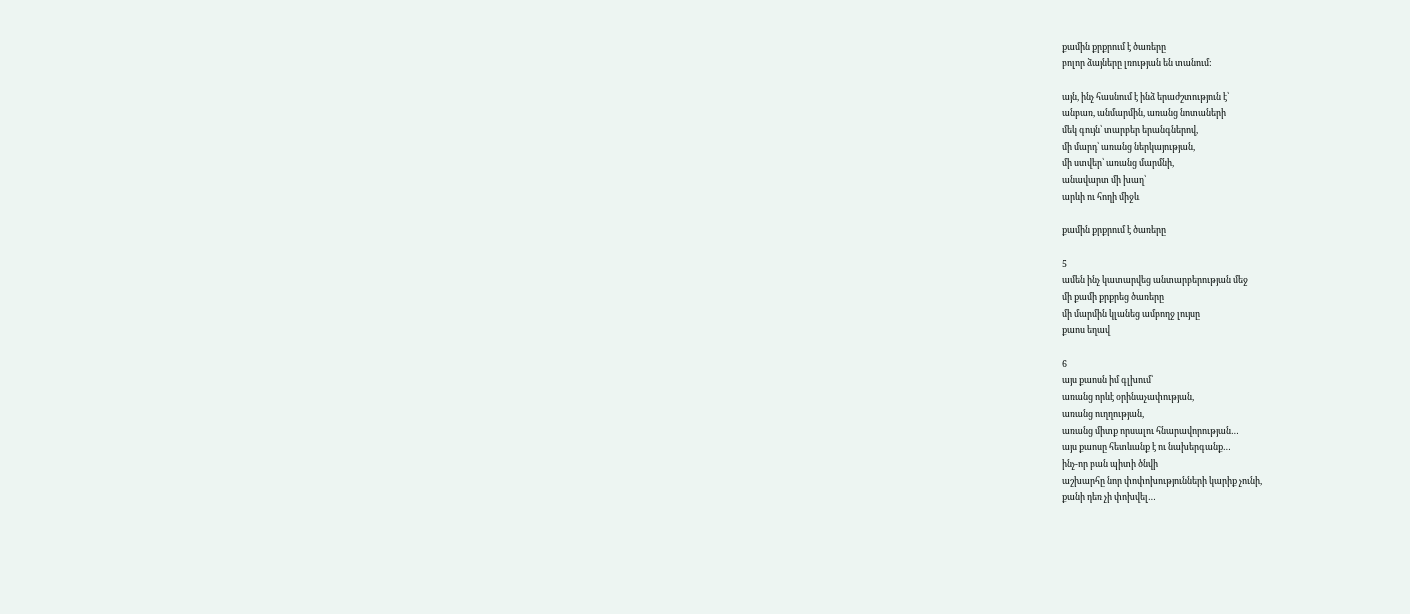քամին քրքրում է ծառերը
բոլոր ձայները լռության են տանում:

այն, ինչ հասնում է ինձ երաժշտություն է՝
անբառ, անմարմին, առանց նոտաների
մեկ գույն՝ տարբեր երանգներով,
մի մարդ՝ առանց ներկայության,
մի ստվեր՝ առանց մարմնի,
անավարտ մի խաղ՝
արևի ու հողի միջև

քամին քրքրում է ծառերը

5
ամեն ինչ կատարվեց անտարբերության մեջ
մի քամի քրքրեց ծառերը
մի մարմին կլանեց ամբողջ լույսը
քաոս եղավ

6
այս քաոսն իմ գլխում՝
առանց որևէ օրինաչափության,
առանց ուղղության,
առանց միտք որսալու հնարավորության…
այս քաոսը հետևանք է ու նախերգանք…
ինչ-որ բան պիտի ծնվի
աշխարհը նոր փոփոխությունների կարիք չունի,
քանի դեռ չի փոխվել…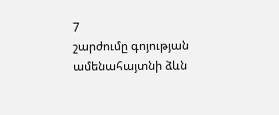7
շարժումը գոյության ամենահայտնի ձևն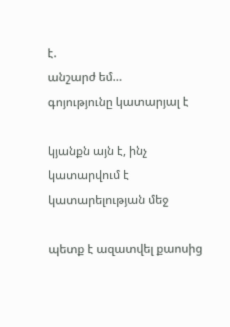է.
անշարժ եմ…
գոյությունը կատարյալ է

կյանքն այն է, ինչ կատարվում է կատարելության մեջ

պետք է ազատվել քաոսից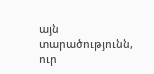այն տարածությունն, ուր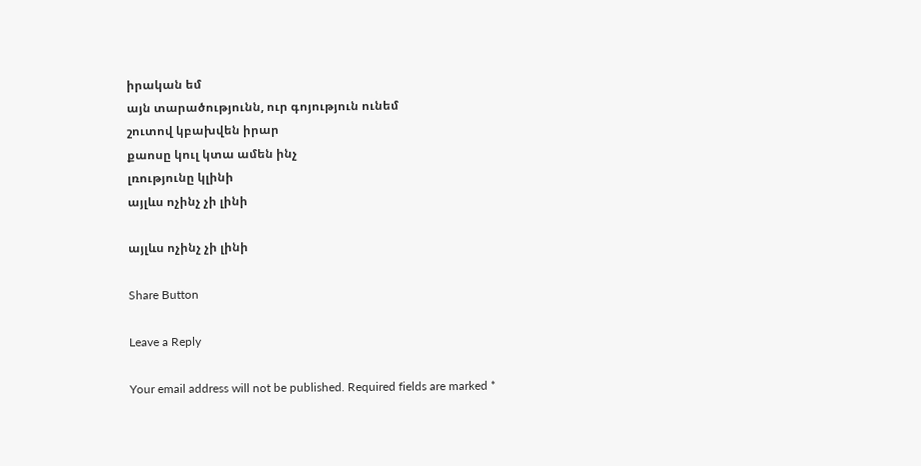իրական եմ
այն տարածությունն, ուր գոյություն ունեմ
շուտով կբախվեն իրար
քաոսը կուլ կտա ամեն ինչ
լռությունը կլինի
այլևս ոչինչ չի լինի

այլևս ոչինչ չի լինի

Share Button

Leave a Reply

Your email address will not be published. Required fields are marked *